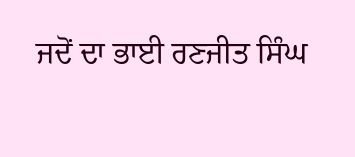ਜਦੋਂ ਦਾ ਭਾਈ ਰਣਜੀਤ ਸਿੰਘ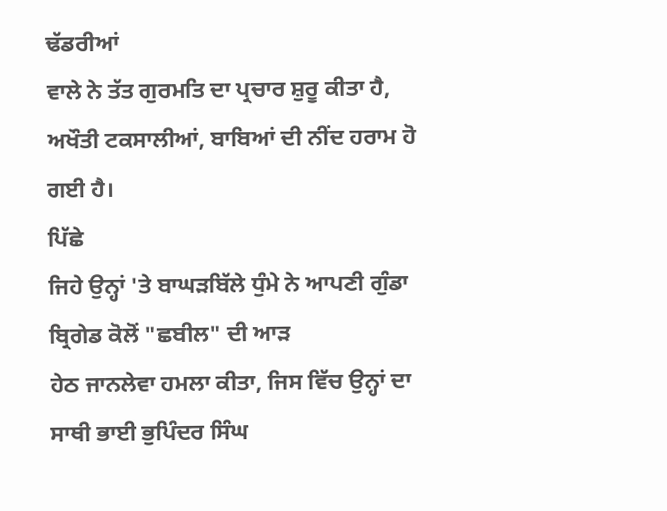ਢੱਡਰੀਆਂ
ਵਾਲੇ ਨੇ ਤੱਤ ਗੁਰਮਤਿ ਦਾ ਪ੍ਰਚਾਰ ਸ਼ੁਰੂ ਕੀਤਾ ਹੈ,
ਅਖੌਤੀ ਟਕਸਾਲੀਆਂ, ਬਾਬਿਆਂ ਦੀ ਨੀਂਦ ਹਰਾਮ ਹੋ ਗਈ ਹੈ।
ਪਿੱਛੇ
ਜਿਹੇ ਉਨ੍ਹਾਂ 'ਤੇ ਬਾਘੜਬਿੱਲੇ ਧੁੰਮੇ ਨੇ ਆਪਣੀ ਗੁੰਡਾ ਬ੍ਰਿਗੇਡ ਕੋਲੋਂ "ਛਬੀਲ" ਦੀ ਆੜ
ਹੇਠ ਜਾਨਲੇਵਾ ਹਮਲਾ ਕੀਤਾ, ਜਿਸ ਵਿੱਚ ਉਨ੍ਹਾਂ ਦਾ ਸਾਥੀ ਭਾਈ ਭੁਪਿੰਦਰ ਸਿੰਘ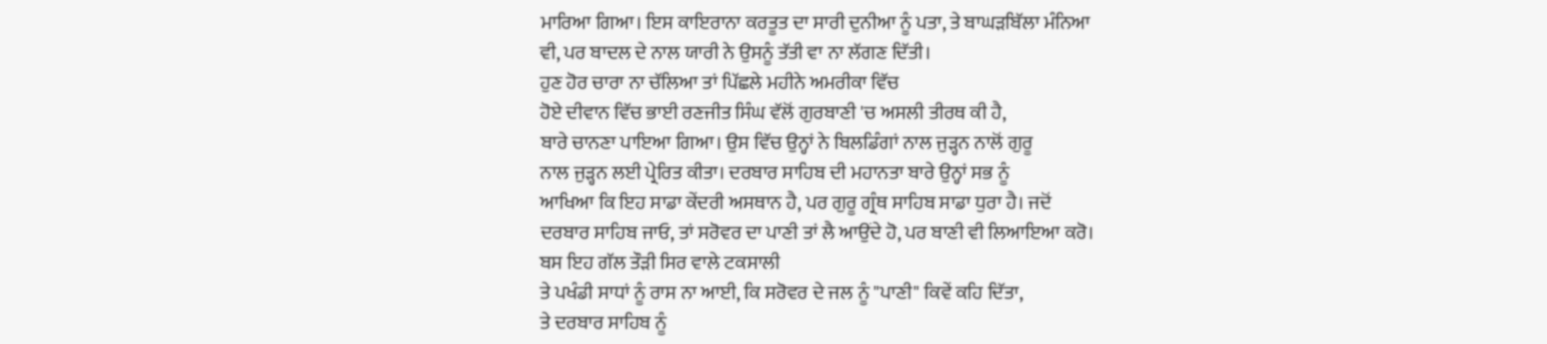ਮਾਰਿਆ ਗਿਆ। ਇਸ ਕਾਇਰਾਨਾ ਕਰਤੂਤ ਦਾ ਸਾਰੀ ਦੁਨੀਆ ਨੂੰ ਪਤਾ, ਤੇ ਬਾਘੜਬਿੱਲਾ ਮੰਨਿਆ
ਵੀ, ਪਰ ਬਾਦਲ ਦੇ ਨਾਲ ਯਾਰੀ ਨੇ ਉਸਨੂੰ ਤੱਤੀ ਵਾ ਨਾ ਲੱਗਣ ਦਿੱਤੀ।
ਹੁਣ ਹੋਰ ਚਾਰਾ ਨਾ ਚੱਲਿਆ ਤਾਂ ਪਿੱਛਲੇ ਮਹੀਨੇ ਅਮਰੀਕਾ ਵਿੱਚ
ਹੋਏ ਦੀਵਾਨ ਵਿੱਚ ਭਾਈ ਰਣਜੀਤ ਸਿੰਘ ਵੱਲੋਂ ਗੁਰਬਾਣੀ 'ਚ ਅਸਲੀ ਤੀਰਥ ਕੀ ਹੈ,
ਬਾਰੇ ਚਾਨਣਾ ਪਾਇਆ ਗਿਆ। ਉਸ ਵਿੱਚ ਉਨ੍ਹਾਂ ਨੇ ਬਿਲਡਿੰਗਾਂ ਨਾਲ ਜੁੜ੍ਹਨ ਨਾਲੋਂ ਗੁਰੂ
ਨਾਲ ਜੁੜ੍ਹਨ ਲਈ ਪ੍ਰੇਰਿਤ ਕੀਤਾ। ਦਰਬਾਰ ਸਾਹਿਬ ਦੀ ਮਹਾਨਤਾ ਬਾਰੇ ਉਨ੍ਹਾਂ ਸਭ ਨੂੰ
ਆਖਿਆ ਕਿ ਇਹ ਸਾਡਾ ਕੇਂਦਰੀ ਅਸਥਾਨ ਹੈ, ਪਰ ਗੁਰੂ ਗ੍ਰੰਥ ਸਾਹਿਬ ਸਾਡਾ ਧੁਰਾ ਹੈ। ਜਦੋਂ
ਦਰਬਾਰ ਸਾਹਿਬ ਜਾਓ, ਤਾਂ ਸਰੋਵਰ ਦਾ ਪਾਣੀ ਤਾਂ ਲੈ ਆਉਂਦੇ ਹੋ, ਪਰ ਬਾਣੀ ਵੀ ਲਿਆਇਆ ਕਰੋ।
ਬਸ ਇਹ ਗੱਲ ਤੌੜੀ ਸਿਰ ਵਾਲੇ ਟਕਸਾਲੀ
ਤੇ ਪਖੰਡੀ ਸਾਧਾਂ ਨੂੰ ਰਾਸ ਨਾ ਆਈ, ਕਿ ਸਰੋਵਰ ਦੇ ਜਲ ਨੂੰ "ਪਾਣੀ" ਕਿਵੇਂ ਕਹਿ ਦਿੱਤਾ,
ਤੇ ਦਰਬਾਰ ਸਾਹਿਬ ਨੂੰ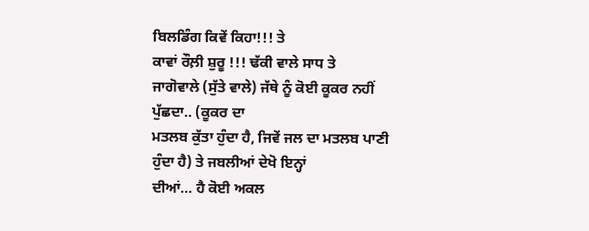ਬਿਲਡਿੰਗ ਕਿਵੇਂ ਕਿਹਾ!!! ਤੇ
ਕਾਵਾਂ ਰੌਲ਼ੀ ਸ਼ੁਰੂ !!! ਢੱਕੀ ਵਾਲੇ ਸਾਧ ਤੇ
ਜਾਗੋਵਾਲੇ (ਸੁੱਤੇ ਵਾਲੇ) ਜੱਥੇ ਨੂੰ ਕੋਈ ਕੂਕਰ ਨਹੀਂ ਪੁੱਛਦਾ.. (ਕੂਕਰ ਦਾ
ਮਤਲਬ ਕੁੱਤਾ ਹੁੰਦਾ ਹੈ, ਜਿਵੇਂ ਜਲ ਦਾ ਮਤਲਬ ਪਾਣੀ ਹੁੰਦਾ ਹੈ) ਤੇ ਜਬਲੀਆਂ ਦੇਖੋ ਇਨ੍ਹਾਂ
ਦੀਆਂ... ਹੈ ਕੋਈ ਅਕਲ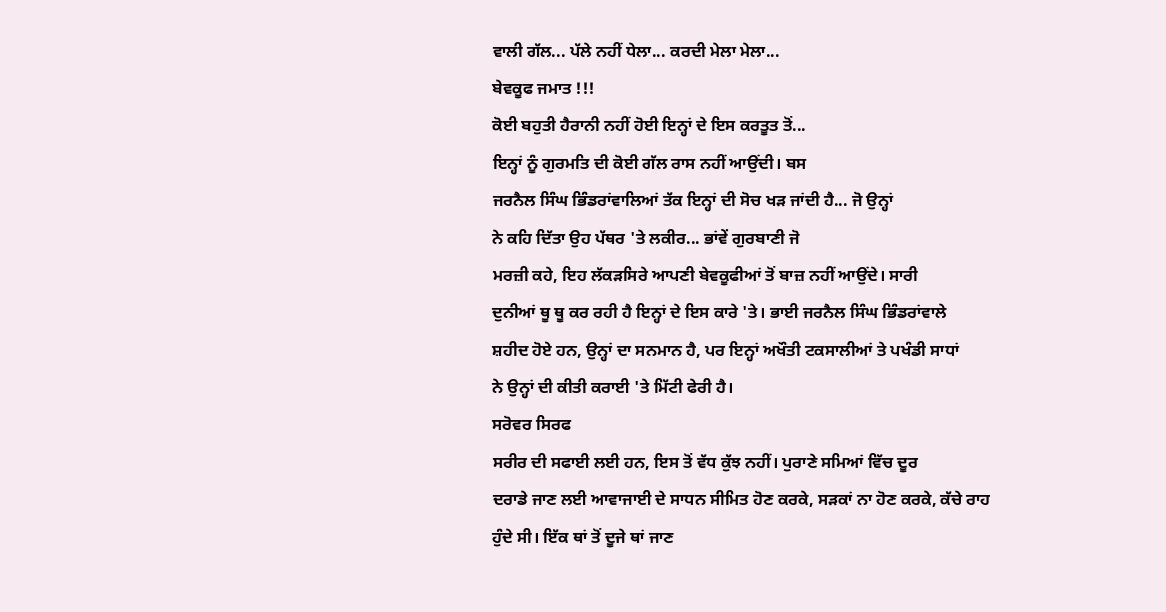ਵਾਲੀ ਗੱਲ... ਪੱਲੇ ਨਹੀਂ ਧੇਲਾ... ਕਰਦੀ ਮੇਲਾ ਮੇਲਾ...
ਬੇਵਕੂਫ ਜਮਾਤ !!!
ਕੋਈ ਬਹੁਤੀ ਹੈਰਾਨੀ ਨਹੀਂ ਹੋਈ ਇਨ੍ਹਾਂ ਦੇ ਇਸ ਕਰਤੂਤ ਤੋਂ...
ਇਨ੍ਹਾਂ ਨੂੰ ਗੁਰਮਤਿ ਦੀ ਕੋਈ ਗੱਲ ਰਾਸ ਨਹੀਂ ਆਉਂਦੀ। ਬਸ
ਜਰਨੈਲ ਸਿੰਘ ਭਿੰਡਰਾਂਵਾਲਿਆਂ ਤੱਕ ਇਨ੍ਹਾਂ ਦੀ ਸੋਚ ਖੜ ਜਾਂਦੀ ਹੈ... ਜੋ ਉਨ੍ਹਾਂ
ਨੇ ਕਹਿ ਦਿੱਤਾ ਉਹ ਪੱਥਰ 'ਤੇ ਲਕੀਰ... ਭਾਂਵੇਂ ਗੁਰਬਾਣੀ ਜੋ
ਮਰਜ਼ੀ ਕਹੇ, ਇਹ ਲੱਕੜਸਿਰੇ ਆਪਣੀ ਬੇਵਕੂਫੀਆਂ ਤੋਂ ਬਾਜ਼ ਨਹੀਂ ਆਉਂਦੇ। ਸਾਰੀ
ਦੁਨੀਆਂ ਥੂ ਥੂ ਕਰ ਰਹੀ ਹੈ ਇਨ੍ਹਾਂ ਦੇ ਇਸ ਕਾਰੇ 'ਤੇ। ਭਾਈ ਜਰਨੈਲ ਸਿੰਘ ਭਿੰਡਰਾਂਵਾਲੇ
ਸ਼ਹੀਦ ਹੋਏ ਹਨ, ਉਨ੍ਹਾਂ ਦਾ ਸਨਮਾਨ ਹੈ, ਪਰ ਇਨ੍ਹਾਂ ਅਖੌਤੀ ਟਕਸਾਲੀਆਂ ਤੇ ਪਖੰਡੀ ਸਾਧਾਂ
ਨੇ ਉਨ੍ਹਾਂ ਦੀ ਕੀਤੀ ਕਰਾਈ 'ਤੇ ਮਿੱਟੀ ਫੇਰੀ ਹੈ।
ਸਰੋਵਰ ਸਿਰਫ
ਸਰੀਰ ਦੀ ਸਫਾਈ ਲਈ ਹਨ, ਇਸ ਤੋਂ ਵੱਧ ਕੁੱਝ ਨਹੀਂ। ਪੁਰਾਣੇ ਸਮਿਆਂ ਵਿੱਚ ਦੂਰ
ਦਰਾਡੇ ਜਾਣ ਲਈ ਆਵਾਜਾਈ ਦੇ ਸਾਧਨ ਸੀਮਿਤ ਹੋਣ ਕਰਕੇ, ਸੜਕਾਂ ਨਾ ਹੋਣ ਕਰਕੇ, ਕੱਚੇ ਰਾਹ
ਹੁੰਦੇ ਸੀ। ਇੱਕ ਥਾਂ ਤੋਂ ਦੂਜੇ ਥਾਂ ਜਾਣ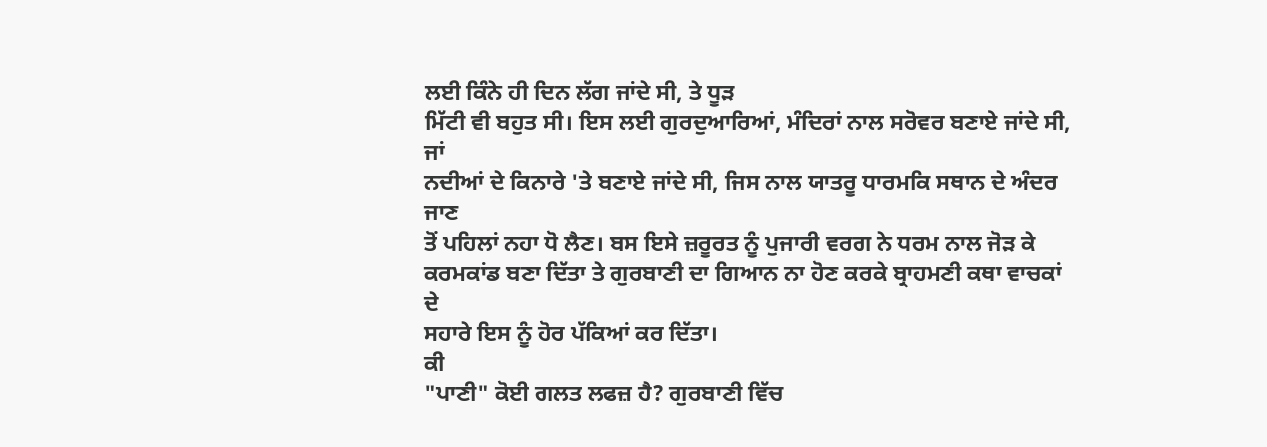ਲਈ ਕਿੰਨੇ ਹੀ ਦਿਨ ਲੱਗ ਜਾਂਦੇ ਸੀ, ਤੇ ਧੂੜ
ਮਿੱਟੀ ਵੀ ਬਹੁਤ ਸੀ। ਇਸ ਲਈ ਗੁਰਦੁਆਰਿਆਂ, ਮੰਦਿਰਾਂ ਨਾਲ ਸਰੋਵਰ ਬਣਾਏ ਜਾਂਦੇ ਸੀ, ਜਾਂ
ਨਦੀਆਂ ਦੇ ਕਿਨਾਰੇ 'ਤੇ ਬਣਾਏ ਜਾਂਦੇ ਸੀ, ਜਿਸ ਨਾਲ ਯਾਤਰੂ ਧਾਰਮਕਿ ਸਥਾਨ ਦੇ ਅੰਦਰ ਜਾਣ
ਤੋਂ ਪਹਿਲਾਂ ਨਹਾ ਧੋ ਲੈਣ। ਬਸ ਇਸੇ ਜ਼ਰੂਰਤ ਨੂੰ ਪੁਜਾਰੀ ਵਰਗ ਨੇ ਧਰਮ ਨਾਲ ਜੋੜ ਕੇ
ਕਰਮਕਾਂਡ ਬਣਾ ਦਿੱਤਾ ਤੇ ਗੁਰਬਾਣੀ ਦਾ ਗਿਆਨ ਨਾ ਹੋਣ ਕਰਕੇ ਬ੍ਰਾਹਮਣੀ ਕਥਾ ਵਾਚਕਾਂ ਦੇ
ਸਹਾਰੇ ਇਸ ਨੂੰ ਹੋਰ ਪੱਕਿਆਂ ਕਰ ਦਿੱਤਾ।
ਕੀ
"ਪਾਣੀ" ਕੋਈ ਗਲਤ ਲਫਜ਼ ਹੈ? ਗੁਰਬਾਣੀ ਵਿੱਚ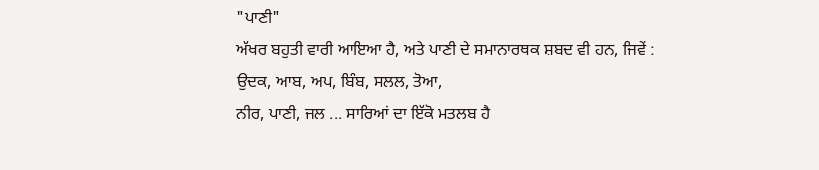"ਪਾਣੀ"
ਅੱਖਰ ਬਹੁਤੀ ਵਾਰੀ ਆਇਆ ਹੈ, ਅਤੇ ਪਾਣੀ ਦੇ ਸਮਾਨਾਰਥਕ ਸ਼ਬਦ ਵੀ ਹਨ, ਜਿਵੇਂ :
ਉਦਕ, ਆਬ, ਅਪ, ਬਿੰਬ, ਸਲਲ, ਤੋਆ,
ਨੀਰ, ਪਾਣੀ, ਜਲ ... ਸਾਰਿਆਂ ਦਾ ਇੱਕੋ ਮਤਲਬ ਹੈ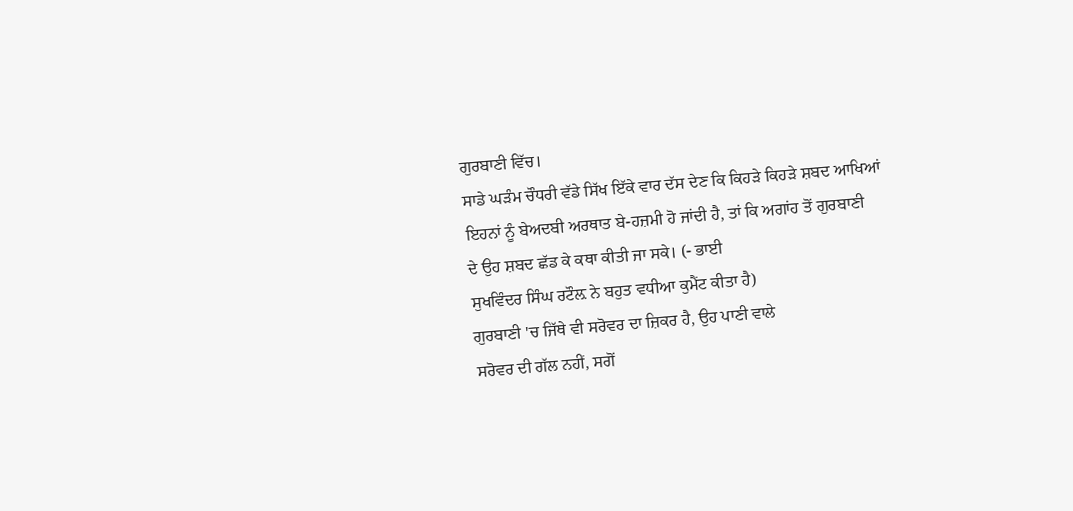ਗੁਰਬਾਣੀ ਵਿੱਚ।
ਸਾਡੇ ਘੜੰਮ ਚੌਧਰੀ ਵੱਡੇ ਸਿੱਖ ਇੱਕੇ ਵਾਰ ਦੱਸ ਦੇਣ ਕਿ ਕਿਹੜੇ ਕਿਹੜੇ ਸ਼ਬਦ ਆਖਿਆਂ
ਇਹਨਾਂ ਨੂੰ ਬੇਅਦਬੀ ਅਰਥਾਤ ਬੇ-ਹਜ਼ਮੀ ਹੋ ਜਾਂਦੀ ਹੈ, ਤਾਂ ਕਿ ਅਗਾਂਹ ਤੋਂ ਗੁਰਬਾਣੀ
ਦੇ ਉਹ ਸ਼ਬਦ ਛੱਡ ਕੇ ਕਥਾ ਕੀਤੀ ਜਾ ਸਕੇ। (- ਭਾਈ
ਸੁਖਵਿੰਦਰ ਸਿੰਘ ਰਟੌਲ਼ ਨੇ ਬਹੁਤ ਵਧੀਆ ਕੁਮੈਂਟ ਕੀਤਾ ਹੈ)
ਗੁਰਬਾਣੀ 'ਚ ਜਿੱਥੇ ਵੀ ਸਰੋਵਰ ਦਾ ਜ਼ਿਕਰ ਹੈ, ਉਹ ਪਾਣੀ ਵਾਲੇ
ਸਰੋਵਰ ਦੀ ਗੱਲ ਨਹੀਂ, ਸਗੋਂ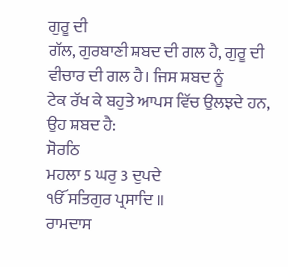ਗੁਰੂ ਦੀ
ਗੱਲ, ਗੁਰਬਾਣੀ ਸ਼ਬਦ ਦੀ ਗਲ ਹੈ, ਗੁਰੂ ਦੀ ਵੀਚਾਰ ਦੀ ਗਲ ਹੈ। ਜਿਸ ਸ਼ਬਦ ਨੂੰ
ਟੇਕ ਰੱਖ ਕੇ ਬਹੁਤੇ ਆਪਸ ਵਿੱਚ ਉਲਝਦੇ ਹਨ, ਉਹ ਸ਼ਬਦ ਹੈ:
ਸੋਰਠਿ
ਮਹਲਾ 5 ਘਰੁ 3 ਦੁਪਦੇ
ੴ ਸਤਿਗੁਰ ਪ੍ਰਸਾਦਿ ॥
ਰਾਮਦਾਸ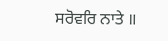ਸਰੋਵਰਿ ਨਾਤੇ ॥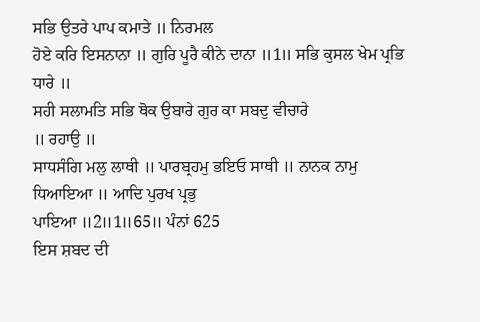ਸਭਿ ਉਤਰੇ ਪਾਪ ਕਮਾਤੇ ॥ ਨਿਰਮਲ
ਹੋਏ ਕਰਿ ਇਸਨਾਨਾ ॥ ਗੁਰਿ ਪੂਰੈ ਕੀਨੇ ਦਾਨਾ ॥1॥ ਸਭਿ ਕੁਸਲ ਖੇਮ ਪ੍ਰਭਿ ਧਾਰੇ ॥
ਸਹੀ ਸਲਾਮਤਿ ਸਭਿ ਥੋਕ ਉਬਾਰੇ ਗੁਰ ਕਾ ਸਬਦੁ ਵੀਚਾਰੇ
॥ ਰਹਾਉ ॥
ਸਾਧਸੰਗਿ ਮਲੁ ਲਾਥੀ ॥ ਪਾਰਬ੍ਰਹਮੁ ਭਇਓ ਸਾਥੀ ॥ ਨਾਨਕ ਨਾਮੁ ਧਿਆਇਆ ॥ ਆਦਿ ਪੁਰਖ ਪ੍ਰਭੁ
ਪਾਇਆ ॥2॥1॥65॥ ਪੰਨਾਂ 625
ਇਸ ਸ਼ਬਦ ਦੀ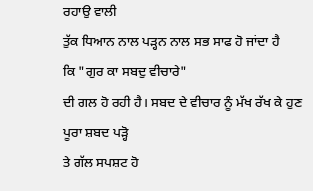ਰਹਾਉ ਵਾਲੀ
ਤੁੱਕ ਧਿਆਨ ਨਾਲ ਪੜ੍ਹਨ ਨਾਲ ਸਭ ਸਾਫ ਹੋ ਜਾਂਦਾ ਹੈ
ਕਿ "ਗੁਰ ਕਾ ਸਬਦੁ ਵੀਚਾਰੇ"
ਦੀ ਗਲ ਹੋ ਰਹੀ ਹੈ। ਸਬਦ ਦੇ ਵੀਚਾਰ ਨੂੰ ਮੱਖ ਰੱਖ ਕੇ ਹੁਣ ਪੂਰਾ ਸ਼ਬਦ ਪੜ੍ਹੋ
ਤੇ ਗੱਲ ਸਪਸ਼ਟ ਹੋ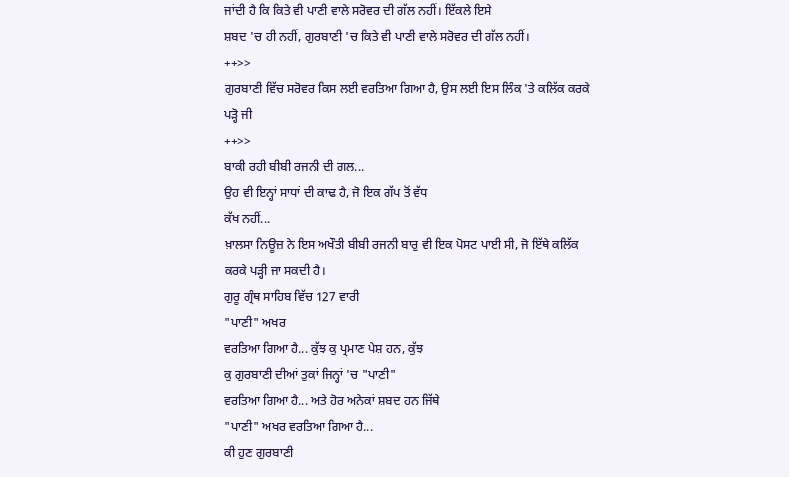ਜਾਂਦੀ ਹੈ ਕਿ ਕਿਤੇ ਵੀ ਪਾਣੀ ਵਾਲੇ ਸਰੋਵਰ ਦੀ ਗੱਲ ਨਹੀਂ। ਇੱਕਲੇ ਇਸੇ
ਸ਼ਬਦ 'ਚ ਹੀ ਨਹੀਂ, ਗੁਰਬਾਣੀ 'ਚ ਕਿਤੇ ਵੀ ਪਾਣੀ ਵਾਲੇ ਸਰੋਵਰ ਦੀ ਗੱਲ ਨਹੀਂ।
++>>
ਗੁਰਬਾਣੀ ਵਿੱਚ ਸਰੋਵਰ ਕਿਸ ਲਈ ਵਰਤਿਆ ਗਿਆ ਹੈ, ਉਸ ਲਈ ਇਸ ਲਿੰਕ 'ਤੇ ਕਲਿੱਕ ਕਰਕੇ
ਪੜ੍ਹੋ ਜੀ
++>>
ਬਾਕੀ ਰਹੀ ਬੀਬੀ ਰਜਨੀ ਦੀ ਗਲ...
ਉਹ ਵੀ ਇਨ੍ਹਾਂ ਸਾਧਾਂ ਦੀ ਕਾਢ ਹੈ, ਜੋ ਇਕ ਗੱਪ ਤੋਂ ਵੱਧ
ਕੱਖ ਨਹੀਂ...
ਖ਼ਾਲਸਾ ਨਿਊਜ਼ ਨੇ ਇਸ ਅਖੌਤੀ ਬੀਬੀ ਰਜਨੀ ਬਾਰੁ ਵੀ ਇਕ ਪੋਸਟ ਪਾਈ ਸੀ, ਜੋ ਇੱਥੇ ਕਲਿੱਕ
ਕਰਕੇ ਪੜ੍ਹੀ ਜਾ ਸਕਦੀ ਹੈ।
ਗੁਰੂ ਗ੍ਰੰਥ ਸਾਹਿਬ ਵਿੱਚ 127 ਵਾਰੀ
"ਪਾਣੀ" ਅਖਰ
ਵਰਤਿਆ ਗਿਆ ਹੈ... ਕੁੱਝ ਕੁ ਪ੍ਰਮਾਣ ਪੇਸ਼ ਹਨ, ਕੁੱਝ
ਕੁ ਗੁਰਬਾਣੀ ਦੀਆਂ ਤੁਕਾਂ ਜਿਨ੍ਹਾਂ 'ਚ "ਪਾਣੀ"
ਵਰਤਿਆ ਗਿਆ ਹੈ... ਅਤੇ ਹੋਰ ਅਨੇਕਾਂ ਸ਼ਬਦ ਹਨ ਜਿੱਥੇ
"ਪਾਣੀ" ਅਖਰ ਵਰਤਿਆ ਗਿਆ ਹੈ...
ਕੀ ਹੁਣ ਗੁਰਬਾਣੀ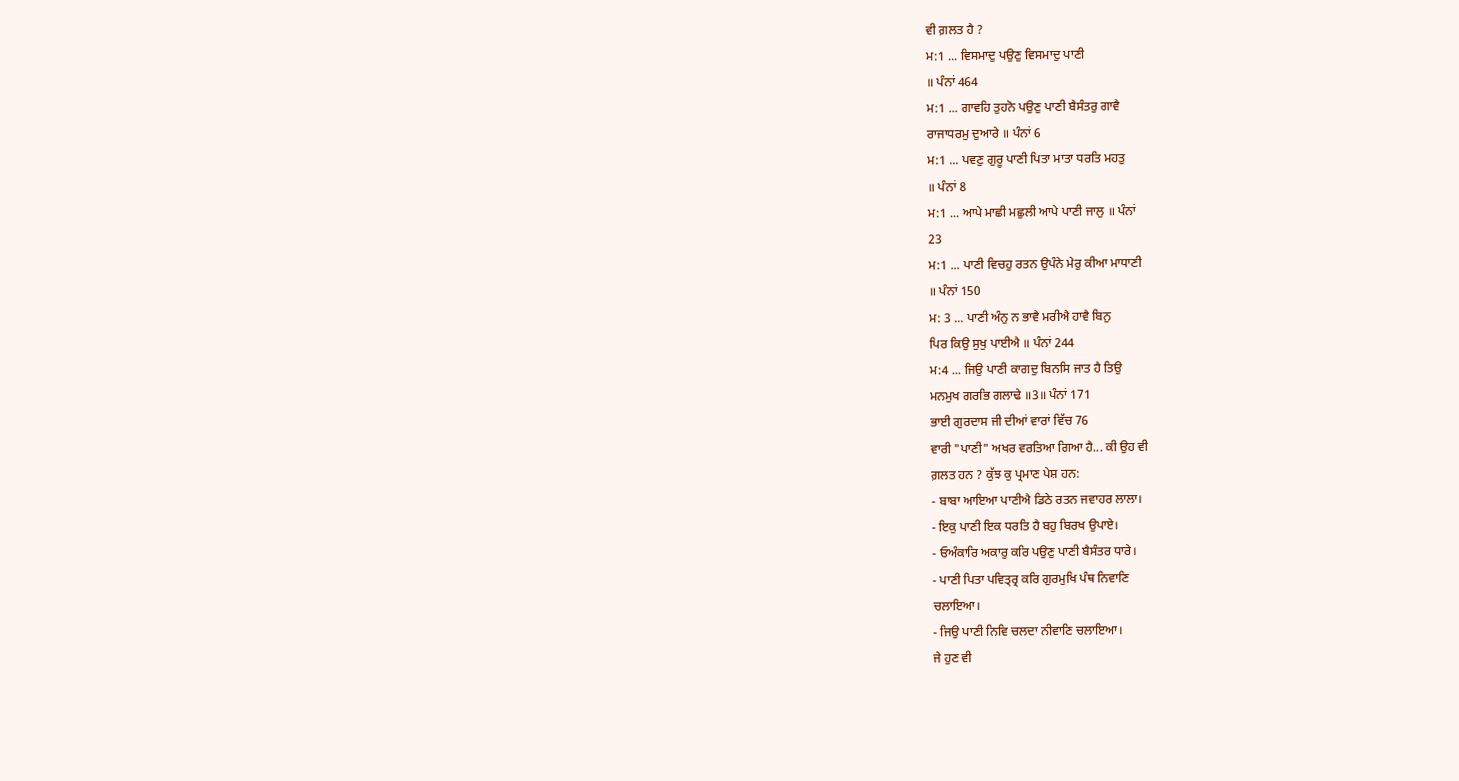ਵੀ ਗ਼ਲਤ ਹੈ ?
ਮ:1 ... ਵਿਸਮਾਦੁ ਪਉਣੁ ਵਿਸਮਾਦੁ ਪਾਣੀ
॥ ਪੰਨਾਂ 464
ਮ:1 ... ਗਾਵਹਿ ਤੁਹਨੋ ਪਉਣੁ ਪਾਣੀ ਬੈਸੰਤਰੁ ਗਾਵੈ
ਰਾਜਾਧਰਮੁ ਦੁਆਰੇ ॥ ਪੰਨਾਂ 6
ਮ:1 ... ਪਵਣੁ ਗੁਰੂ ਪਾਣੀ ਪਿਤਾ ਮਾਤਾ ਧਰਤਿ ਮਹਤੁ
॥ ਪੰਨਾਂ 8
ਮ:1 ... ਆਪੇ ਮਾਛੀ ਮਛੁਲੀ ਆਪੇ ਪਾਣੀ ਜਾਲੁ ॥ ਪੰਨਾਂ
23
ਮ:1 ... ਪਾਣੀ ਵਿਚਹੁ ਰਤਨ ਉਪੰਨੇ ਮੇਰੁ ਕੀਆ ਮਾਧਾਣੀ
॥ ਪੰਨਾਂ 150
ਮ: 3 ... ਪਾਣੀ ਅੰਨੁ ਨ ਭਾਵੈ ਮਰੀਐ ਹਾਵੈ ਬਿਨੁ
ਪਿਰ ਕਿਉ ਸੁਖੁ ਪਾਈਐ ॥ ਪੰਨਾਂ 244
ਮ:4 ... ਜਿਉ ਪਾਣੀ ਕਾਗਦੁ ਬਿਨਸਿ ਜਾਤ ਹੈ ਤਿਉ
ਮਨਮੁਖ ਗਰਭਿ ਗਲਾਢੇ ॥3॥ ਪੰਨਾਂ 171
ਭਾਈ ਗੁਰਦਾਸ ਜੀ ਦੀਆਂ ਵਾਰਾਂ ਵਿੱਚ 76
ਵਾਰੀ "ਪਾਣੀ" ਅਖਰ ਵਰਤਿਆ ਗਿਆ ਹੈ... ਕੀ ਉਹ ਵੀ
ਗ਼ਲਤ ਹਨ ? ਕੁੱਝ ਕੁ ਪ੍ਰਮਾਣ ਪੇਸ਼ ਹਨ:
- ਬਾਬਾ ਆਇਆ ਪਾਣੀਐ ਡਿਠੇ ਰਤਨ ਜਵਾਹਰ ਲਾਲਾ।
- ਇਕੁ ਪਾਣੀ ਇਕ ਧਰਤਿ ਹੈ ਬਹੁ ਬਿਰਖ ਉਪਾਏ।
- ਓਅੰਕਾਰਿ ਅਕਾਰੁ ਕਰਿ ਪਉਣੁ ਪਾਣੀ ਬੈਸੰਤਰ ਧਾਰੇ।
- ਪਾਣੀ ਪਿਤਾ ਪਵਿਤ੍ਰ੍ਰ ਕਰਿ ਗੁਰਮੁਖਿ ਪੰਥ ਨਿਵਾਣਿ
ਚਲਾਇਆ।
- ਜਿਉ ਪਾਣੀ ਨਿਵਿ ਚਲਦਾ ਨੀਵਾਣਿ ਚਲਾਇਆ।
ਜੇ ਹੁਣ ਵੀ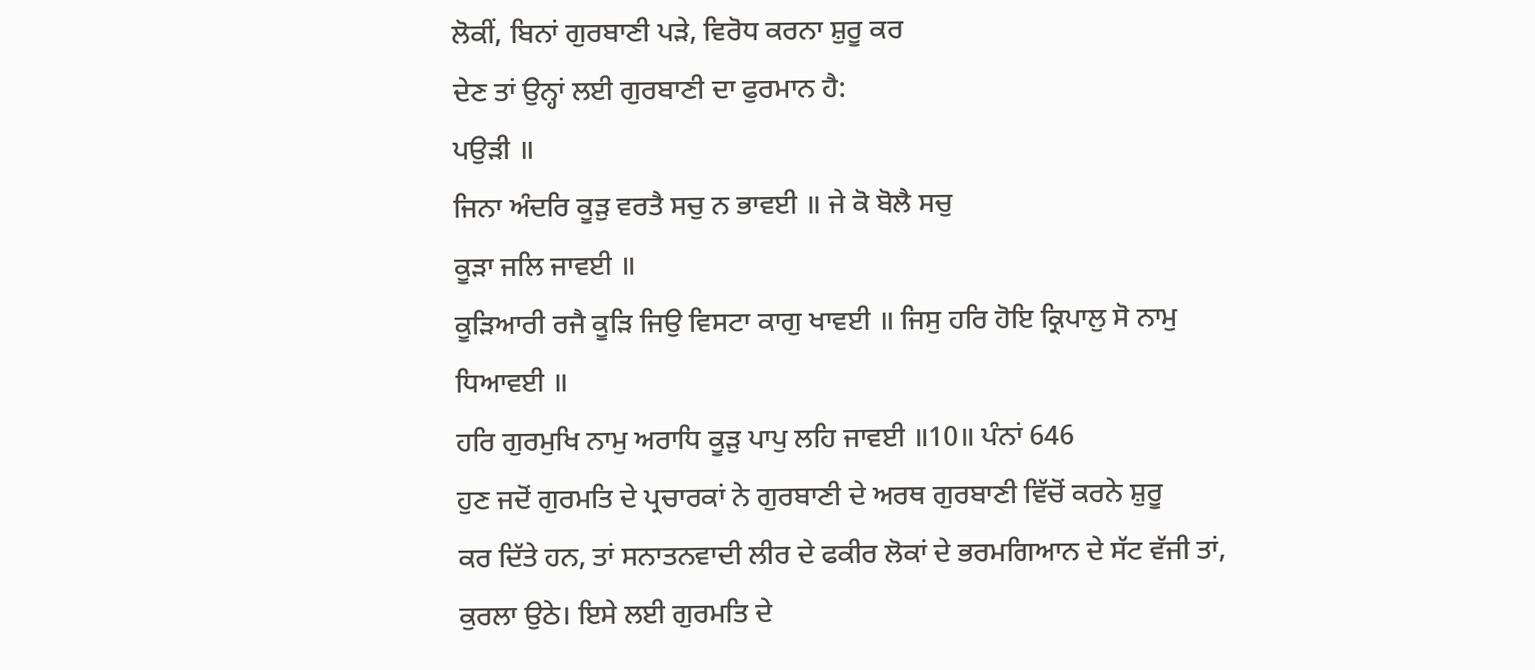ਲੋਕੀਂ, ਬਿਨਾਂ ਗੁਰਬਾਣੀ ਪੜੇ, ਵਿਰੋਧ ਕਰਨਾ ਸ਼ੁਰੂ ਕਰ
ਦੇਣ ਤਾਂ ਉਨ੍ਹਾਂ ਲਈ ਗੁਰਬਾਣੀ ਦਾ ਫੁਰਮਾਨ ਹੈ:
ਪਉੜੀ ॥
ਜਿਨਾ ਅੰਦਰਿ ਕੂੜੁ ਵਰਤੈ ਸਚੁ ਨ ਭਾਵਈ ॥ ਜੇ ਕੋ ਬੋਲੈ ਸਚੁ
ਕੂੜਾ ਜਲਿ ਜਾਵਈ ॥
ਕੂੜਿਆਰੀ ਰਜੈ ਕੂੜਿ ਜਿਉ ਵਿਸਟਾ ਕਾਗੁ ਖਾਵਈ ॥ ਜਿਸੁ ਹਰਿ ਹੋਇ ਕ੍ਰਿਪਾਲੁ ਸੋ ਨਾਮੁ
ਧਿਆਵਈ ॥
ਹਰਿ ਗੁਰਮੁਖਿ ਨਾਮੁ ਅਰਾਧਿ ਕੂੜੁ ਪਾਪੁ ਲਹਿ ਜਾਵਈ ॥10॥ ਪੰਨਾਂ 646
ਹੁਣ ਜਦੋਂ ਗੁਰਮਤਿ ਦੇ ਪ੍ਰਚਾਰਕਾਂ ਨੇ ਗੁਰਬਾਣੀ ਦੇ ਅਰਥ ਗੁਰਬਾਣੀ ਵਿੱਚੋਂ ਕਰਨੇ ਸ਼ੁਰੂ
ਕਰ ਦਿੱਤੇ ਹਨ, ਤਾਂ ਸਨਾਤਨਵਾਦੀ ਲੀਰ ਦੇ ਫਕੀਰ ਲੋਕਾਂ ਦੇ ਭਰਮਗਿਆਨ ਦੇ ਸੱਟ ਵੱਜੀ ਤਾਂ,
ਕੁਰਲਾ ਉਠੇ। ਇਸੇ ਲਈ ਗੁਰਮਤਿ ਦੇ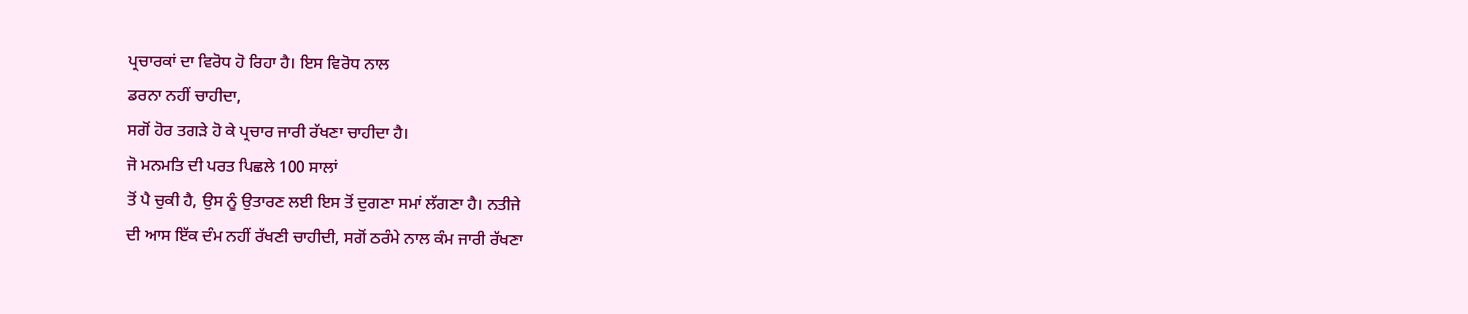ਪ੍ਰਚਾਰਕਾਂ ਦਾ ਵਿਰੋਧ ਹੋ ਰਿਹਾ ਹੈ। ਇਸ ਵਿਰੋਧ ਨਾਲ
ਡਰਨਾ ਨਹੀਂ ਚਾਹੀਦਾ,
ਸਗੋਂ ਹੋਰ ਤਗੜੇ ਹੋ ਕੇ ਪ੍ਰਚਾਰ ਜਾਰੀ ਰੱਖਣਾ ਚਾਹੀਦਾ ਹੈ।
ਜੋ ਮਨਮਤਿ ਦੀ ਪਰਤ ਪਿਛਲੇ 100 ਸਾਲਾਂ
ਤੋਂ ਪੈ ਚੁਕੀ ਹੈ, ਉਸ ਨੂੰ ਉਤਾਰਣ ਲਈ ਇਸ ਤੋਂ ਦੁਗਣਾ ਸਮਾਂ ਲੱਗਣਾ ਹੈ। ਨਤੀਜੇ
ਦੀ ਆਸ ਇੱਕ ਦੰਮ ਨਹੀਂ ਰੱਖਣੀ ਚਾਹੀਦੀ, ਸਗੋਂ ਠਰੰਮੇ ਨਾਲ ਕੰਮ ਜਾਰੀ ਰੱਖਣਾ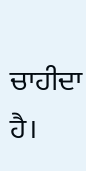ਚਾਹੀਦਾ
ਹੈ।